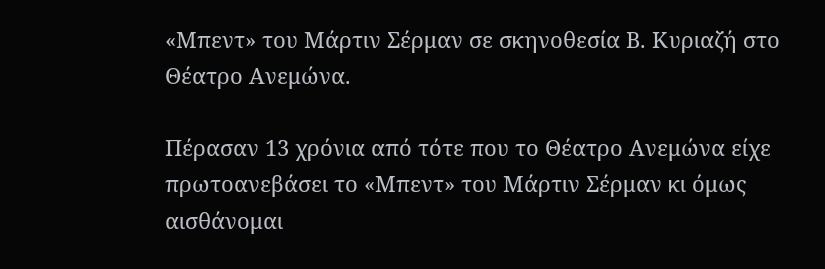«Μπεντ» του Μάρτιν Σέρμαν σε σκηνοθεσία Β. Κυριαζή στο Θέατρο Ανεμώνα.

Πέρασαν 13 χρόνια από τότε που το Θέατρο Ανεμώνα είχε πρωτοανεβάσει το «Μπεντ» του Μάρτιν Σέρμαν κι όμως αισθάνομαι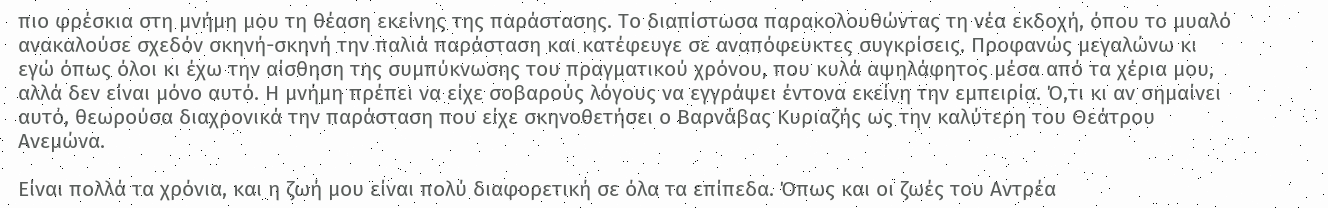πιο φρέσκια στη μνήμη μου τη θέαση εκείνης της παράστασης. Το διαπίστωσα παρακολουθώντας τη νέα εκδοχή, όπου το μυαλό ανακαλούσε σχεδόν σκηνή-σκηνή την παλιά παράσταση και κατέφευγε σε αναπόφευκτες συγκρίσεις. Προφανώς μεγαλώνω κι εγώ όπως όλοι κι έχω την αίσθηση της συμπύκνωσης του πραγματικού χρόνου, που κυλά αψηλάφητος μέσα από τα χέρια μου, αλλά δεν είναι μόνο αυτό. Η μνήμη πρέπει να είχε σοβαρούς λόγους να εγγράψει έντονα εκείνη την εμπειρία. Ό,τι κι αν σημαίνει αυτό, θεωρούσα διαχρονικά την παράσταση που είχε σκηνοθετήσει ο Βαρνάβας Κυριαζής ως την καλύτερη του Θεάτρου Ανεμώνα.

Είναι πολλά τα χρόνια, και η ζωή μου είναι πολύ διαφορετική σε όλα τα επίπεδα. Όπως και οι ζωές του Αντρέα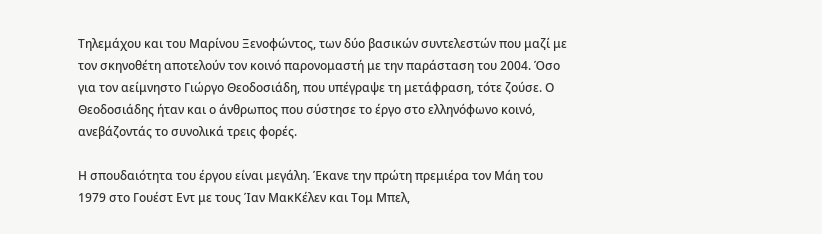Τηλεμάχου και του Μαρίνου Ξενοφώντος, των δύο βασικών συντελεστών που μαζί με τον σκηνοθέτη αποτελούν τον κοινό παρονομαστή με την παράσταση του 2004. Όσο για τον αείμνηστο Γιώργο Θεοδοσιάδη, που υπέγραψε τη μετάφραση, τότε ζούσε. Ο Θεοδοσιάδης ήταν και ο άνθρωπος που σύστησε το έργο στο ελληνόφωνο κοινό, ανεβάζοντάς το συνολικά τρεις φορές.

Η σπουδαιότητα του έργου είναι μεγάλη. Έκανε την πρώτη πρεμιέρα τον Μάη του 1979 στο Γουέστ Εντ με τους Ίαν ΜακΚέλεν και Τομ Μπελ,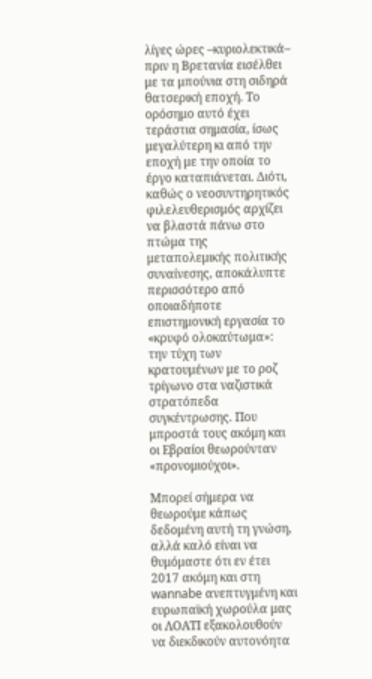λίγες ώρες –κυριολεκτικά– πριν η Βρετανία εισέλθει με τα μπούνια στη σιδηρά θατσερική εποχή. Το ορόσημο αυτό έχει τεράστια σημασία, ίσως μεγαλύτερη κι από την εποχή με την οποία το έργο καταπιάνεται. Διότι, καθώς ο νεοσυντηρητικός  φιλελευθερισμός αρχίζει να βλαστά πάνω στο πτώμα της μεταπολεμικής πολιτικής συναίνεσης, αποκάλυπτε περισσότερο από οποιαδήποτε επιστημονική εργασία το «κρυφό ολοκαύτωμα»: την τύχη των κρατουμένων με το ροζ τρίγωνο στα ναζιστικά στρατόπεδα συγκέντρωσης. Που μπροστά τους ακόμη και οι Εβραίοι θεωρούνταν «προνομιούχοι».

Μπορεί σήμερα να θεωρούμε κάπως δεδομένη αυτή τη γνώση, αλλά καλό είναι να θυμόμαστε ότι εν έτει 2017 ακόμη και στη wannabe ανεπτυγμένη και ευρωπαϊκή χωρούλα μας οι ΛΟΑΤΙ εξακολουθούν να διεκδικούν αυτονόητα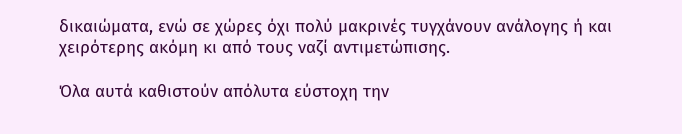δικαιώματα, ενώ σε χώρες όχι πολύ μακρινές τυγχάνουν ανάλογης ή και χειρότερης ακόμη κι από τους ναζί αντιμετώπισης.

Όλα αυτά καθιστούν απόλυτα εύστοχη την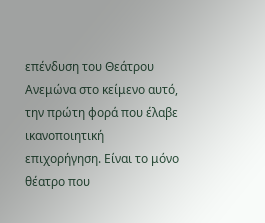επένδυση του Θεάτρου Ανεμώνα στο κείμενο αυτό, την πρώτη φορά που έλαβε ικανοποιητική επιχορήγηση. Είναι το μόνο θέατρο που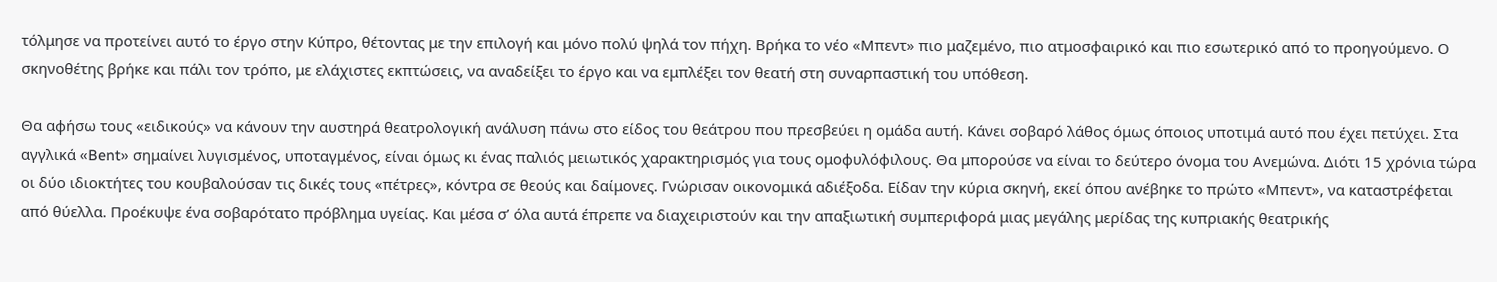τόλμησε να προτείνει αυτό το έργο στην Κύπρο, θέτοντας με την επιλογή και μόνο πολύ ψηλά τον πήχη. Βρήκα το νέο «Μπεντ» πιο μαζεμένο, πιο ατμοσφαιρικό και πιο εσωτερικό από το προηγούμενο. Ο σκηνοθέτης βρήκε και πάλι τον τρόπο, με ελάχιστες εκπτώσεις, να αναδείξει το έργο και να εμπλέξει τον θεατή στη συναρπαστική του υπόθεση.

Θα αφήσω τους «ειδικούς» να κάνουν την αυστηρά θεατρολογική ανάλυση πάνω στο είδος του θεάτρου που πρεσβεύει η ομάδα αυτή. Κάνει σοβαρό λάθος όμως όποιος υποτιμά αυτό που έχει πετύχει. Στα αγγλικά «Bent» σημαίνει λυγισμένος, υποταγμένος, είναι όμως κι ένας παλιός μειωτικός χαρακτηρισμός για τους ομοφυλόφιλους. Θα μπορούσε να είναι το δεύτερο όνομα του Ανεμώνα. Διότι 15 χρόνια τώρα οι δύο ιδιοκτήτες του κουβαλούσαν τις δικές τους «πέτρες», κόντρα σε θεούς και δαίμονες. Γνώρισαν οικονομικά αδιέξοδα. Είδαν την κύρια σκηνή, εκεί όπου ανέβηκε το πρώτο «Μπεντ», να καταστρέφεται από θύελλα. Προέκυψε ένα σοβαρότατο πρόβλημα υγείας. Και μέσα σ’ όλα αυτά έπρεπε να διαχειριστούν και την απαξιωτική συμπεριφορά μιας μεγάλης μερίδας της κυπριακής θεατρικής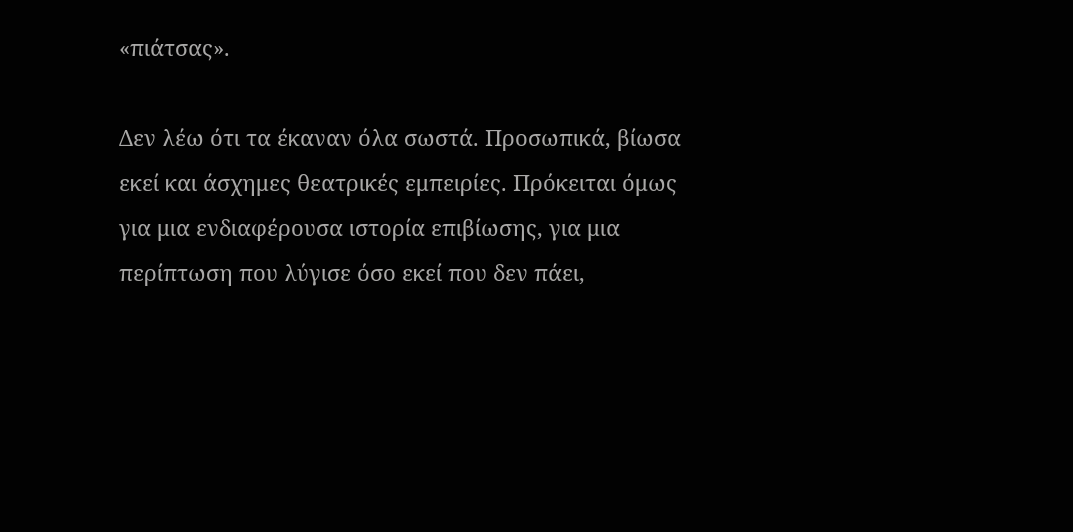«πιάτσας».

Δεν λέω ότι τα έκαναν όλα σωστά. Προσωπικά, βίωσα εκεί και άσχημες θεατρικές εμπειρίες. Πρόκειται όμως για μια ενδιαφέρουσα ιστορία επιβίωσης, για μια περίπτωση που λύγισε όσο εκεί που δεν πάει,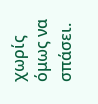χωρίς όμως να σπάσει.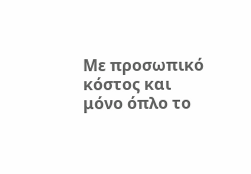Με προσωπικό κόστος και μόνο όπλο το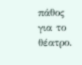πάθος για το θέατρο.